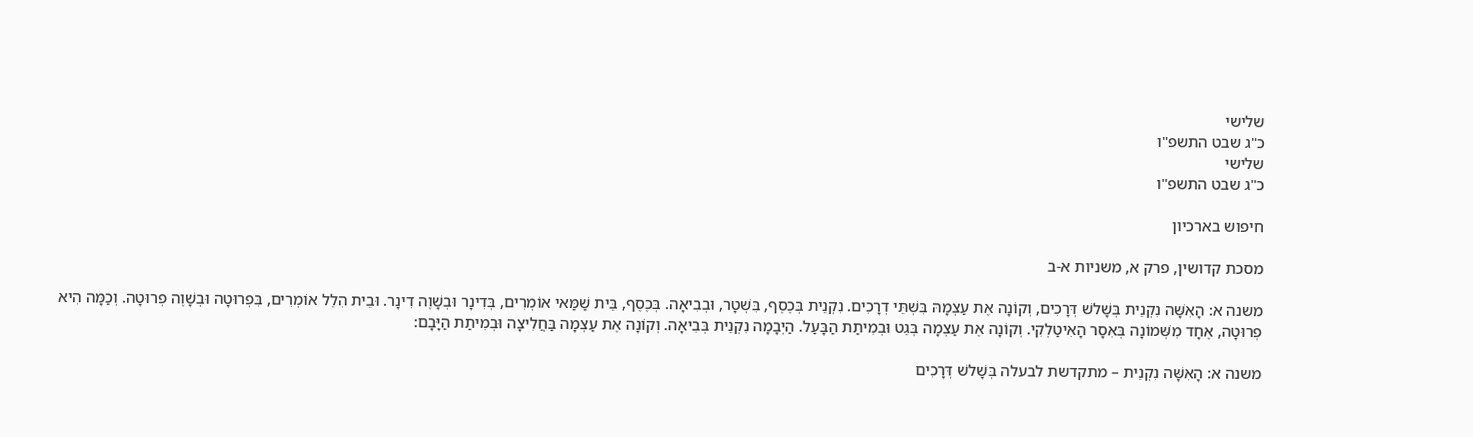שלישי
כ"ג שבט התשפ"ו
שלישי
כ"ג שבט התשפ"ו

חיפוש בארכיון

מסכת קדושין, פרק א, משניות א-ב

משנה א: הָאִשָּׁה נִקְנֵית בְּשָׁלשׁ דְּרָכִים, וְקוֹנָה אֶת עַצְמָהּ בִּשְׁתֵּי דְרָכִים. נִקְנֵית בְּכֶסֶף, בִּשְׁטָר, וּבְבִיאָה. בְּכֶסֶף, בֵּית שַׁמַּאי אוֹמְרִים, בְּדִינָר וּבְשָׁוֶה דִינָר. וּבֵית הִלֵל אוֹמְרִים, בִּפְרוּטָה וּבְשָׁוֶה פְרוּטָה. וְכַמָּה הִיא פְרוּטָה, אֶחָד מִשְּׁמוֹנָה בְּאִסָר הָאִיטַלְקִי. וְקוֹנָה אֶת עַצְמָה בְּגֵט וּבְמִיתַת הַבָּעַל. הַיְבָמָה נִקְנֵית בְּבִיאָה. וְקוֹנָה אֶת עַצְמָה בַּחֲלִיצָה וּבְמִיתַת הַיָּבָם:

משנה א: הָאִשָּׁה נִקְנֵית – מתקדשת לבעלה בְּשָׁלשׁ דְּרָכִים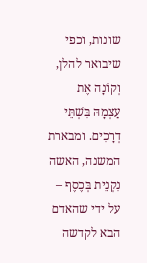שונות, וכפי שיבואר להלן, וְקוֹנָה אֶת עַצְמָהּ בִּשְׁתֵּי דְרָכִים. ומבארת המשנה, האשה נִקְנֵית בְּכֶסֶף – על ידי שהאדם הבא לקדשה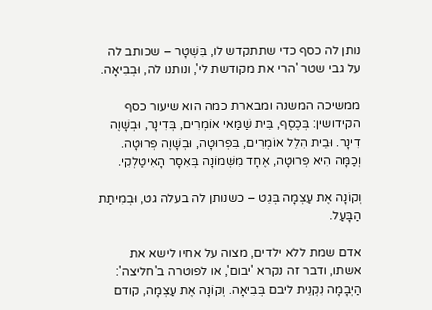נותן לה כסף כדי שתתקדש לו, בִּשְׁטָר – שכותב לה על גבי שטר 'הרי את מקודשת לי', ונותנו לה, וּבְבִיאָה.

ממשיכה המשנה ומבארת כמה הוא שיעור כסף הקידושין: בְּכֶסֶף, בֵּית שַׁמַּאי אוֹמְרִים, בְּדִינָר, וּבְשָׁוֶה דִינָר. וּבֵית הִלֵל אוֹמְרִים, בִּפְרוּטָה, וּבְשָׁוֶה פְרוּטָה. וְכַמָּה הִיא פְרוּטָה, אֶחָד מִשְּׁמוֹנָה בְּאִסָר הָאִיטַלְקִי.

וְקוֹנָה אֶת עַצְמָה בְּגֵט – כשנותן לה בעלה גט, וּבְמִיתַת הַבָּעַל.

אדם שמת ללא ילדים, מצוה על אחיו לישא את אשתו, ודבר זה נקרא 'יבום', או לפוטרה ב'חליצה': הַיְבָמָה נִקְנֵית ליבם בְּבִיאָה. וְקוֹנָה אֶת עַצְמָה, קודם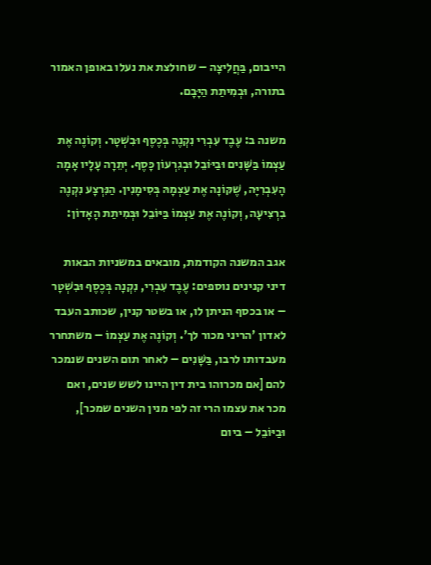הייבום, בַּחֲלִיצָה – שחולצת את נעלו באופן האמור בתורה, וּבְמִיתַת הַיָּבָם.

משנה ב: עֶבֶד עִבְרִי נִקְנֶה בְּכֶסֶף וּבִשְׁטָר. וְקוֹנֶה אֶת עַצְמוֹ בַּשָּׁנִים וּבַיּוֹבֵל וּבְגִרְעוֹן כָּסֶף. יְתֵרָה עָלָיו אָמָה הָעִבְרִיָּה, שֶׁקּוֹנָה אֶת עַצְמָהּ בְּסִימָנִין. הַנִּרְצָע נִקְנֶה בִרְצִיעָה, וְקוֹנֶה אֶת עַצְמוֹ בַּיּוֹבֵל וּבְּמִיתַת הָאָדוֹן:

אגב המשנה הקודמת, מובאים במשניות הבאות דיני קנינים נוספים: עֶבֶד עִבְרִי, נִקְנָה בְּכֶסֶף וּבִשְׁטָר – או בכסף הניתן לו, או בשטר קנין, שכותב העבד לאדון 'הריני מכור לך'. וְקוֹנֶה אֶת עַצְמוֹ – משתחרר מעבדותו לרבו, בַּשָּׁנִים – לאחר תום השנים שנמכר להם [אם מכרוהו בית דין היינו לשש שנים, ואם מכר את עצמו הרי זה לפי מנין השנים שמכר], וּבַיּוֹבֵל – ביום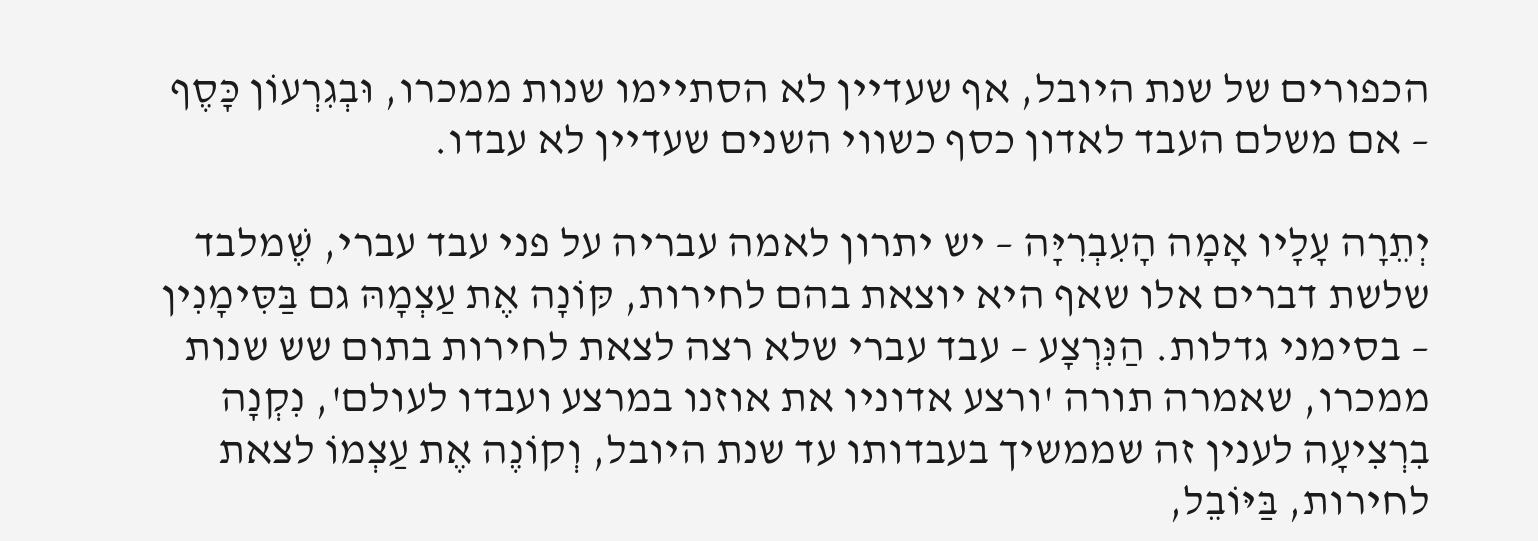הכפורים של שנת היובל, אף שעדיין לא הסתיימו שנות ממכרו, וּבְגִרְעוֹן כָּסֶף – אם משלם העבד לאדון כסף כשווי השנים שעדיין לא עבדו.

יְתֵרָה עָלָיו אָמָה הָעִבְרִיָּה – יש יתרון לאמה עבריה על פני עבד עברי, שֶׁמלבד שלשת דברים אלו שאף היא יוצאת בהם לחירות, קּוֹנָה אֶת עַצְמָהּ גם בַּסִּימָנִין – בסימני גדלות. הַנִּרְצָע – עבד עברי שלא רצה לצאת לחירות בתום שש שנות ממכרו, שאמרה תורה 'ורצע אדוניו את אוזנו במרצע ועבדו לעולם', נִקְנָה בִרְצִיעָה לענין זה שממשיך בעבדותו עד שנת היובל, וְקוֹנֶה אֶת עַצְמוֹ לצאת לחירות, בַּיּוֹבֵל,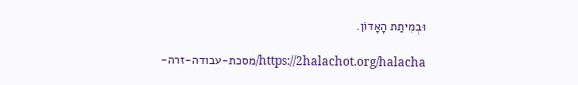וּבְמִיתַת הָאָדוֹן.

https://2halachot.org/halacha/מסכת-עבודה-זרה-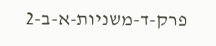פרק-ד-משניות-א-ב-2